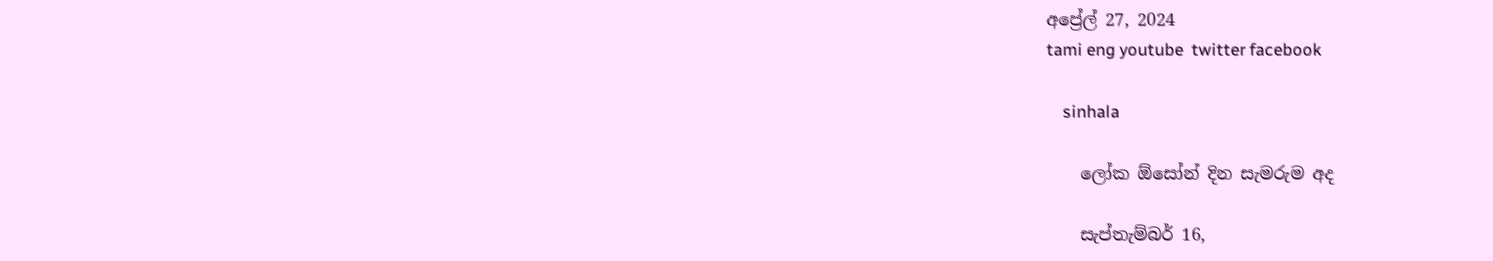අප්‍රේල් 27, 2024
tami eng youtube  twitter facebook

    sinhala

    ලෝක ඕසෝන් දින සැමරුම අද

    සැප්තැම්බර් 16,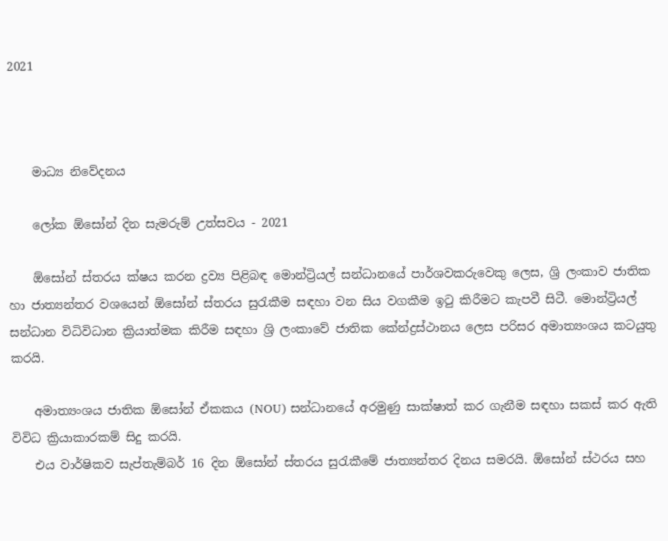2021



    මාධ්‍ය නිවේදනය

    ලෝක ඕසෝන් දින සැමරුම් උත්සවය - 2021

    ඕසෝන් ස්තරය ක්ෂය කරන ද්‍රව්‍ය පිළිබඳ මොන්ට්‍රියල් සන්ධානයේ පාර්ශවකරුවෙකු ලෙස, ශ්‍රි ලංකාව ජාතික හා ජාත්‍යන්තර වශයෙන් ඕසෝන් ස්තරය සුරැකීම සඳහා වන සිය වගකීම ඉටු කිරීමට කැපවී සිටී. මොන්ට්‍රියල් සන්ධාන විධිවිධාන ක්‍රියාත්මක කිරීම සඳහා ශ්‍රි ලංකාවේ ජාතික කේන්ද්‍රස්ථානය ලෙස පරිසර අමාත්‍යංශය කටයුතු කරයි.

    අමාත්‍යංශය ජාතික ඕසෝන් ඒකකය (NOU) සන්ධානයේ අරමුණු සාක්ෂාත් කර ගැනීම සඳහා සකස් කර ඇති විවිධ ක්‍රියාකාරකම් සිදු කරයි.
    එය වාර්ෂිකව සැප්තැම්බර් 16 දින ඕසෝන් ස්තරය සුරැකීමේ ජාත්‍යන්තර දිනය සමරයි. ඕසෝන් ස්ථරය සහ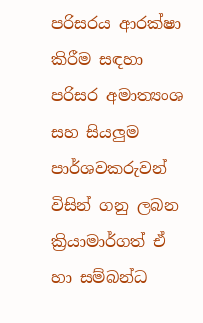පරිසරය ආරක්ෂා කිරීම සඳහා පරිසර අමාත්‍යංශ සහ සියලුම පාර්ශවකරුවන් විසින් ගනු ලබන ක්‍රියාමාර්ගත් ඒ හා සම්බන්ධ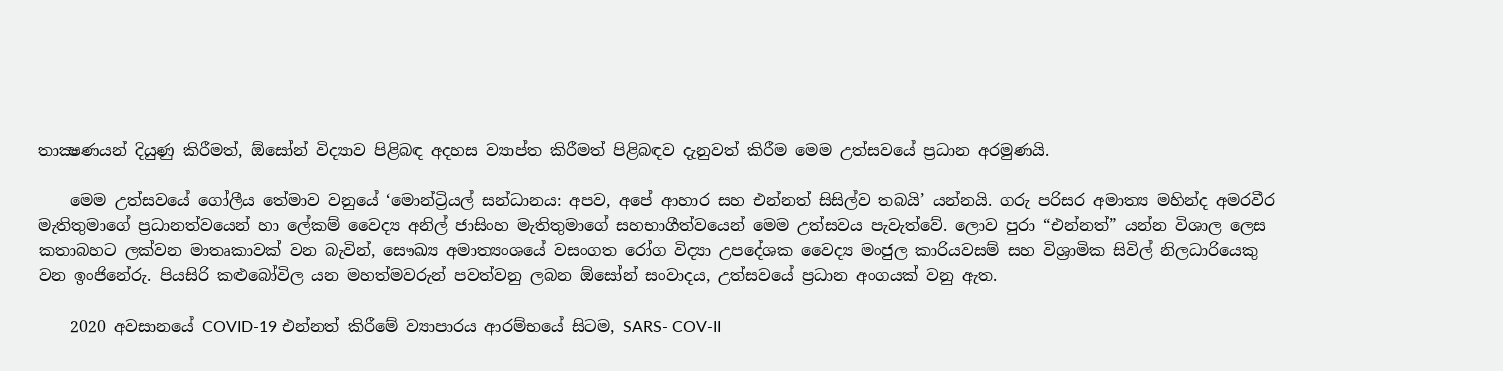තාක්‍ෂණයන් දියුණු කිරීමත්, ඕසෝන් විද්‍යාව පිළිබඳ අදහස ව්‍යාප්ත කිරීමත් පිළිබඳව දැනුවත් කිරීම මෙම උත්සවයේ ප්‍රධාන අරමුණයි.

    මෙම උත්සවයේ ගෝලීය තේමාව වනුයේ ‘මොන්ට්‍රියල් සන්ධානය: අපව, අපේ ආහාර සහ එන්නත් සිසිල්ව තබයි’ යන්නයි. ගරු පරිසර අමාත්‍ය මහින්ද අමරවීර මැතිතුමාගේ ප්‍රධානත්වයෙන් හා ලේකම් වෛද්‍ය අනිල් ජාසිංහ මැතිතුමාගේ සහභාගීත්වයෙන් මෙම උත්සවය පැවැත්වේ. ලොව පුරා “එන්නත්” යන්න විශාල ලෙස කතාබහට ලක්වන මාතෘකාවක් වන බැවින්, සෞඛ්‍ය අමාත්‍යංශයේ වසංගත රෝග විද්‍යා උපදේශක වෛද්‍ය මංජුල කාරියවසම් සහ විශ්‍රාමික සිවිල් නිලධාරියෙකු වන ඉංජිනේරු. පියසිරි කළුබෝවිල යන මහත්මවරුන් පවත්වනු ලබන ඕසෝන් සංවාදය, උත්සවයේ ප්‍රධාන අංගයක් වනු ඇත.

    2020 අවසානයේ COVID-19 එන්නත් කිරීමේ ව්‍යාපාරය ආරම්භයේ සිටම, SARS- COV-II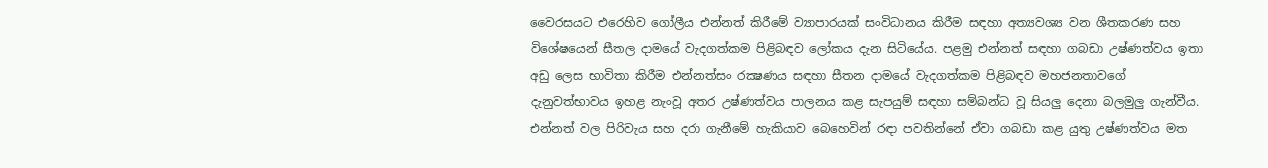වෛරසයට එරෙහිව ගෝලීය එන්නත් කිරීමේ ව්‍යාපාරයක් සංවිධානය කිරීම සඳහා අත්‍යවශ්‍ය වන ශීතකරණ සහ විශේෂයෙන් සීතල දාමයේ වැදගත්කම පිළිබඳව ලෝකය දැන සිටියේය. පළමු එන්නත් සඳහා ගබඩා උෂ්ණත්වය ඉතා අඩු ලෙස භාවිතා කිරීම එන්නත්සං රක්‍ෂණය සඳහා සීතන දාමයේ වැදගත්කම පිළිබඳව මහජනතාවගේ දැනුවත්භාවය ඉහළ නැංවූ අතර උෂ්ණත්වය පාලනය කළ සැපයුම් සඳහා සම්බන්ධ වූ සියලු දෙනා බලමුලු ගැන්වීය. එන්නත් වල පිරිවැය සහ දරා ගැනීමේ හැකියාව බෙහෙවින් රඳා පවතින්නේ ඒවා ගබඩා කළ යුතු උෂ්ණත්වය මත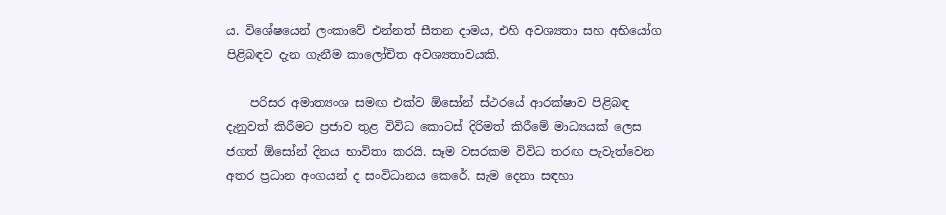ය. විශේෂයෙන් ලංකාවේ එන්නත් සීතන දාමය, එහි අවශ්‍යතා සහ අභියෝග පිළිබඳව දැන ගැනීම කාලෝචිත අවශ්‍යතාවයකි.

    පරිසර අමාත්‍යංශ සමඟ එක්ව ඕසෝන් ස්ථරයේ ආරක්ෂාව පිළිබඳ දැනුවත් කිරීමට ප්‍රජාව තුළ විවිධ කොටස් දිරිමත් කිරීමේ මාධ්‍යයක් ලෙස ජගත් ඕසෝන් දිනය භාවිතා කරයි. සෑම වසරකම විවිධ තරඟ පැවැත්වෙන අතර ප්‍රධාන අංගයන් ද සංවිධානය කෙරේ. සැම දෙනා සඳහා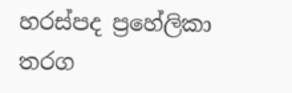හරස්පද ප්‍රහේලිකා තරග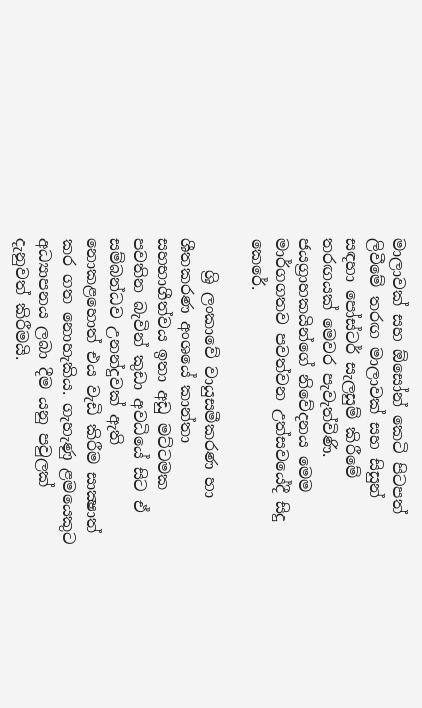මාලාවක් සහ ඕසෝන් කෙටි පිටපත් ලිවීමේ තරඟ මාලාවක් සහ සිසුන් සඳහා පෝස්ටර් සැලසුම් කිරීමේ තරඟයක් මෙවර පැවැත්විණි. ජයග්‍රාහකයින්ගේ නිවේදනය මෙම මාර්ගගතව පවත්වන උත්සවයේදී සිදු කෙරේ.

    ශ්‍රි ලංකාවේ වායුසමීකරණ හා ශීතකරණ අංශයේ කාන්තා සහභාගීත්වය ඉතා අඩු මට්ටමක පවතින බැවින් කුඩා අවධියේ සිට ඒ සම්බන්ධව උනන්දුවක් ඇති නොකළහොත් එය වැඩි කිරීම සාක්‍ෂාත් කර ගත නොහැකිය. ගැහැණු ළමයෙකුට අධ්‍යාපනය ලබා දීම යනු පවුලක් දැනුවත් කිරීමයි.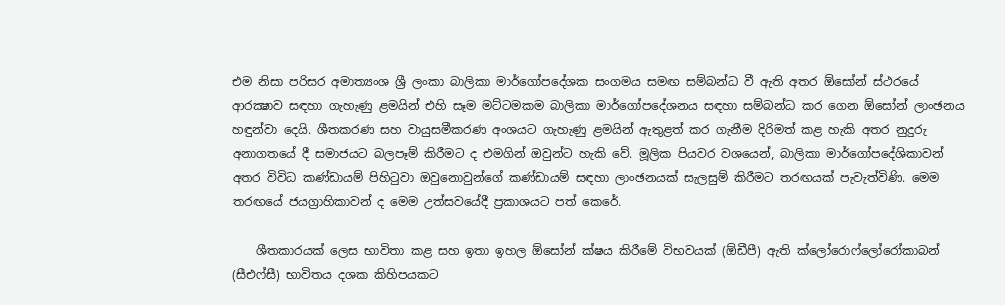එම නිසා පරිසර අමාත්‍යංශ ශ්‍රී ලංකා බාලිකා මාර්ගෝපදේශක සංගමය සමඟ සම්බන්ධ වී ඇති අතර ඕසෝන් ස්ථරයේ ආරක්‍ෂාව සඳහා ගැහැණු ළමයින් එහි සෑම මට්ටමකම බාලිකා මාර්ගෝපදේශනය සඳහා සම්බන්ධ කර ගෙන ඕසෝන් ලාංඡනය හඳුන්වා දෙයි. ශීතකරණ සහ වායුසමීකරණ අංශයට ගැහැණු ළමයින් ඇතුළත් කර ගැනීම දිරිමත් කළ හැකි අතර නුදුරු අනාගතයේ දී සමාජයට බලපෑම් කිරීමට ද එමගින් ඔවුන්ට හැකි වේ. මූලික පියවර වශයෙන්, බාලිකා මාර්ගෝපදේශිකාවන් අතර විවිධ කණ්ඩායම් පිහිටුවා ඔවුනොවුන්ගේ කණ්ඩායම් සඳහා ලාංඡනයක් සැලසුම් කිරීමට තරඟයක් පැවැත්විණි. මෙම තරඟයේ ජයග්‍රාහිකාවන් ද මෙම උත්සවයේදී ප්‍රකාශයට පත් කෙරේ.

    ශීතකාරයක් ලෙස භාවිතා කළ සහ ඉතා ඉහල ඕසෝන් ක්ෂය කිරීමේ විභවයක් (ඕඩීපී) ඇති ක්ලෝරොෆ්ලෝරෝකාබන් (සීඑෆ්සී) භාවිතය දශක කිහිපයකට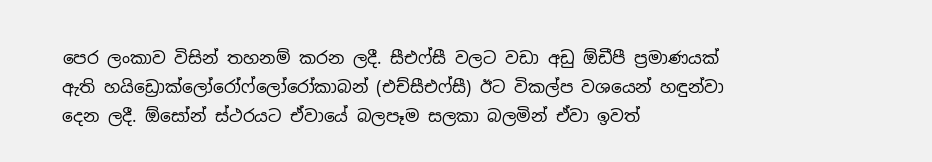පෙර ලංකාව විසින් තහනම් කරන ලදී. සීඑෆ්සී වලට වඩා අඩු ඕඩීපී ප්‍රමාණයක් ඇති හයිඩ්‍රොක්ලෝරෝෆ්ලෝරෝකාබන් (එච්සීඑෆ්සී) ඊට විකල්ප වශයෙන් හඳුන්වා දෙන ලදී. ඕසෝන් ස්ථරයට ඒවායේ බලපෑම සලකා බලමින් ඒවා ඉවත්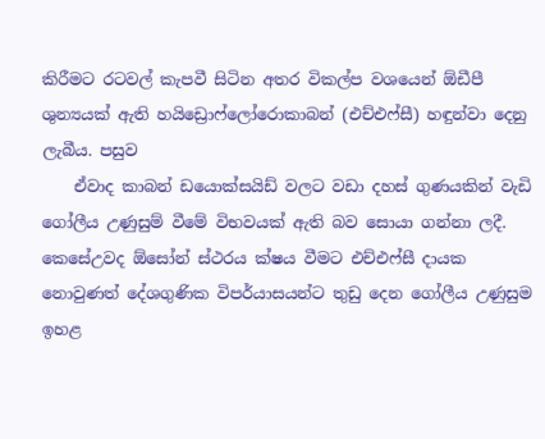කිරීමට රටවල් කැපවී සිටින අතර විකල්ප වශයෙන් ඕඩීපී ශුන්‍යයක් ඇති හයිඩ්‍රොෆ්ලෝරොකාබන් (එච්එෆ්සී) හඳුන්වා දෙනු ලැබීය. පසුව
    ඒවාද කාබන් ඩයොක්සයිඩ් වලට වඩා දහස් ගුණයකින් වැඩි ගෝලීය උණුසුම් වීමේ විභවයක් ඇති බව සොයා ගන්නා ලදී. කෙසේඋවද ඕසෝන් ස්ථරය ක්ෂය වීමට එච්එෆ්සී දායක නොවුණත් දේශගුණික විපර්යාසයන්ට තුඩු දෙන ගෝලීය උණුසුම ඉහළ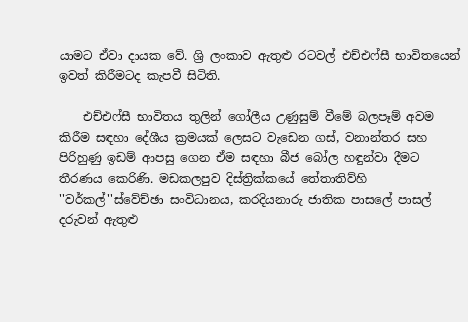යාමට ඒවා දායක වේ. ශ්‍රි ලංකාව ඇතුළු රටවල් එච්එෆ්සී භාවිතයෙන් ඉවත් කිරීමටද කැපවී සිටිති.

    එච්එෆ්සී භාවිතය තුලින් ගෝලීය උණුසුම් වීමේ බලපෑම් අවම කිරීම සඳහා දේශීය ක්‍රමයක් ලෙසට වැඩෙන ගස්, වනාන්තර සහ පිරිහුණු ඉඩම් ආපසු ගෙන ඒම සඳහා බීජ බෝල හඳුන්වා දීමට තීරණය කෙරිණි. මඩකලපුව දිස්ත්‍රික්කයේ තේතාතිව්හි ''වර්කල්''ස්වේච්ඡා සංවිධානය, කරදියනාරු ජාතික පාසලේ පාසල් දරුවන් ඇතුළු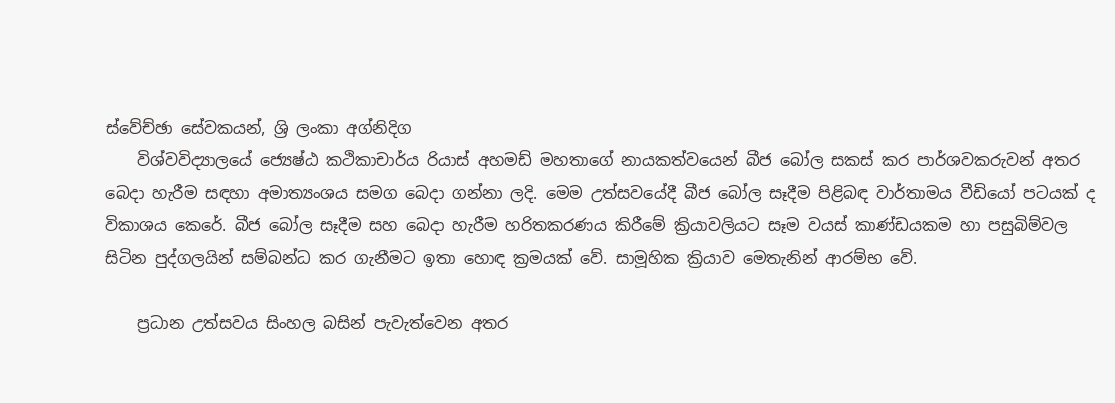ස්වේච්ඡා සේවකයන්, ශ්‍රි ලංකා අග්නිදිග
    විශ්වවිද්‍යාලයේ ජ්‍යෙෂ්ඨ කථිකාචාර්ය රියාස් අහමඩ් මහතාගේ නායකත්වයෙන් බීජ බෝල සකස් කර පාර්ශවකරුවන් අතර බෙදා හැරීම සඳහා අමාත්‍යංශය සමග බෙදා ගන්නා ලදි. මෙම උත්සවයේදී බීජ බෝල සෑදීම පිළිබඳ වාර්තාමය වීඩියෝ පටයක් ද විකාශය කෙරේ. බීජ බෝල සෑදීම සහ බෙදා හැරීම හරිතකරණය කිරීමේ ක්‍රියාවලියට සෑම වයස් කාණ්ඩයකම හා පසුබිම්වල සිටින පුද්ගලයින් සම්බන්ධ කර ගැනීමට ඉතා හොඳ ක්‍රමයක් වේ. සාමූහික ක්‍රියාව මෙතැනින් ආරම්භ වේ.

    ප්‍රධාන උත්සවය සිංහල බසින් පැවැත්වෙන අතර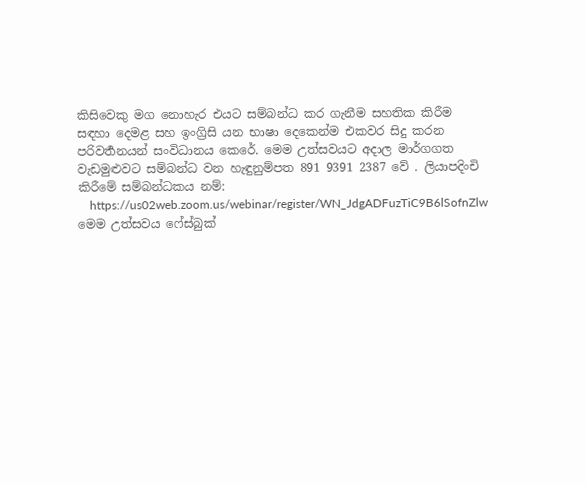කිසිවෙකු මග නොහැර එයට සම්බන්ධ කර ගැනීම සහතික කිරීම සඳහා දෙමළ සහ ඉංග්‍රිසි යන භාෂා දෙකෙන්ම එකවර සිදු කරන පරිවර්‍තනයන් සංවිධානය කෙරේ. මෙම උත්සවයට අදාල මාර්ගගත වැඩමුළුවට සම්බන්ධ වන හැඳුනුම්පත 891 9391 2387 වේ . ලියාපදිංචි කිරීමේ සම්බන්ධකය නම්:
    https://us02web.zoom.us/webinar/register/WN_JdgADFuzTiC9B6lSofnZlw මෙම උත්සවය ෆේස්බුක්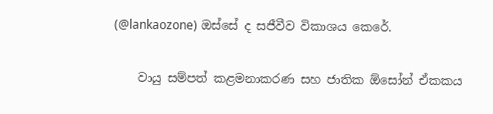(@lankaozone) ඔස්සේ ද සජීවීව විකාශය කෙරේ.

    වායු සම්පත් කළමනාකරණ සහ ජාතික ඕසෝන් ඒකකය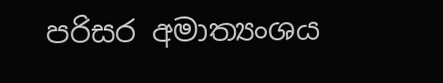පරිසර අමාත්‍යංශය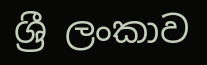ශ්‍රී ලංකාව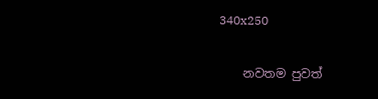340x250

    නවතම පුවත්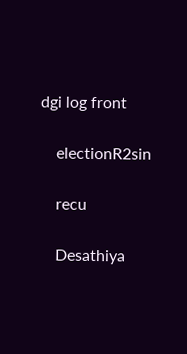dgi log front

    electionR2sin

    recu

    Desathiya